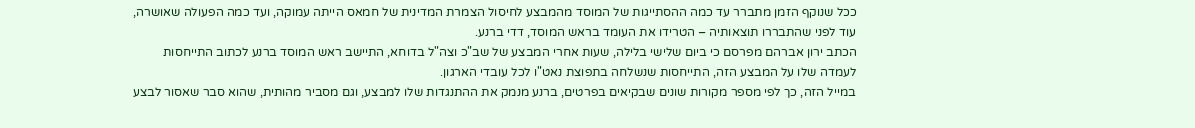ככל שנוקף הזמן מתברר עד כמה ההסתייגות של המוסד מהמבצע לחיסול הצמרת המדינית של חמאס הייתה עמוקה, ועד כמה הפעולה שאושרה, עוד לפני שהתבררו תוצאותיה – הטרידו את העומד בראש המוסד, דדי ברנע.
הכתב ירון אברהם מפרסם כי ביום שלישי בלילה, שעות אחרי המבצע של שב"כ וצה"ל בדוחא, התיישב ראש המוסד ברנע לכתוב התייחסות לעמדה שלו על המבצע הזה, התייחסות שנשלחה בתפוצת נאט"ו לכל עובדי הארגון.
במייל הזה, כך לפי מספר מקורות שונים שבקיאים בפרטים, ברנע מנמק את ההתנגדות שלו למבצע, וגם מסביר מהותית, שהוא סבר שאסור לבצע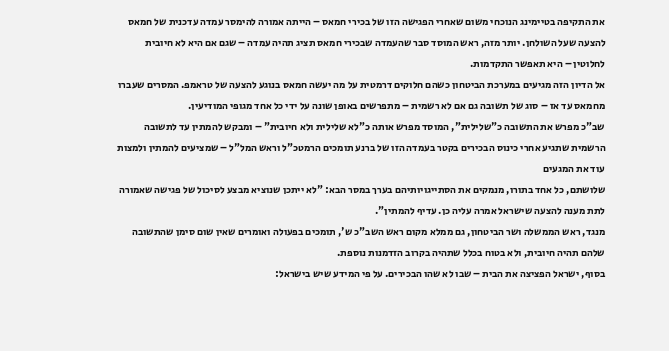את התקיפה בטיימינג הנוכחי משום שאחרי הפגישה הזו של בכירי חמאס – הייתה אמורה להימסר עמדה עדכנית של חמאס להצעה שעל השולחן. יותר מזה, ראש המוסד סבר שהעמדה שבכירי חמאס תציג תהיה עמדה – שגם אם היא לא חיובית לחלוטין – היא תאפשר התקדמות.
אל הדיון הזה מגיעים במערכת הביטחון כשהם חלוקים דרמטית על מה יעשה חמאס בנוגע להצעה של טראמפ. המסרים שעברו מחמאס עד אז – סוג של תשובה גם אם לא רשמית – מתפרשים באופן שונה על ידי כל אחד מגופי המודיעין.
שב"כ מפרש את התשובה כ"שלילית", המוסד מפרש אותה כ"לא שלילית ולא חיובית" – ומבקש להמתין עד לתשובה הרשמית שתגיע אחרי כינוס הבכירים בקטר בעמדה הזו של ברנע תומכים הרמטכ"ל וראש המל"ל – שמציעים להמתין ולמצות עוד את המגעים
שלושתם, כל אחד בתורו, מנמקים את הסתייגויותיהם בערך במסר הבא: "לא ייתכן שנוציא מבצע לסיכול של פגישה שאמורה לתת מענה להצעה שישראל אמרה עליה כן. עדיף להמתין".
מנגד, ראש הממשלה ושר הביטחון, גם ממלא מקום ראש השב"כ ש', תומכים בפעולה ואומרים שאין שום סימן שהתשובה שלהם תהיה חיובית, ולא בטוח בכלל שתהיה בקרוב הזדמנות נוספת.
בסוף, ישראל הפציצה את הבית – שבו לא שהו הבכירים. על פי המידע שיש בישראל: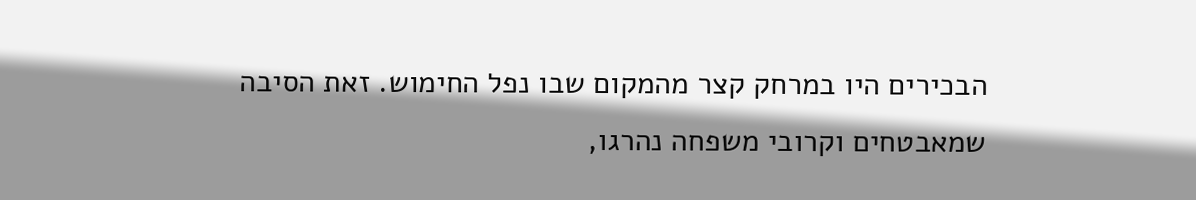הבכירים היו במרחק קצר מהמקום שבו נפל החימוש. זאת הסיבה שמאבטחים וקרובי משפחה נהרגו,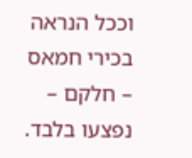וככל הנראה בכירי חמאס – חלקם – נפצעו בלבד.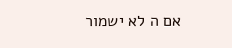אם ה לא ישמור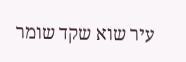עיר שוא שקד שומר